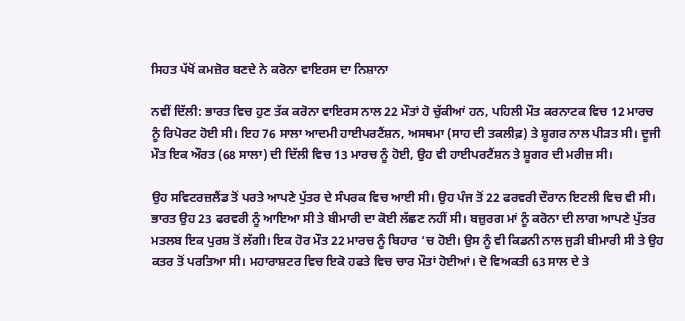ਸਿਹਤ ਪੱਖੋਂ ਕਮਜ਼ੋਰ ਬਣਦੇ ਨੇ ਕਰੋਨਾ ਵਾਇਰਸ ਦਾ ਨਿਸ਼ਾਨਾ

ਨਵੀਂ ਦਿੱਲੀ: ਭਾਰਤ ਵਿਚ ਹੁਣ ਤੱਕ ਕਰੋਨਾ ਵਾਇਰਸ ਨਾਲ 22 ਮੌਤਾਂ ਹੋ ਚੁੱਕੀਆਂ ਹਨ, ਪਹਿਲੀ ਮੌਤ ਕਰਨਾਟਕ ਵਿਚ 12 ਮਾਰਚ ਨੂੰ ਰਿਪੋਰਟ ਹੋਈ ਸੀ। ਇਹ 76 ਸਾਲਾ ਆਦਮੀ ਹਾਈਪਰਟੈਂਸ਼ਨ, ਅਸਥਮਾ (ਸਾਹ ਦੀ ਤਕਲੀਫ਼) ਤੇ ਸ਼ੂਗਰ ਨਾਲ ਪੀੜਤ ਸੀ। ਦੂਜੀ ਮੌਤ ਇਕ ਔਰਤ (68 ਸਾਲਾ) ਦੀ ਦਿੱਲੀ ਵਿਚ 13 ਮਾਰਚ ਨੂੰ ਹੋਈ, ਉਹ ਵੀ ਹਾਈਪਰਟੈਂਸ਼ਨ ਤੇ ਸ਼ੂਗਰ ਦੀ ਮਰੀਜ਼ ਸੀ।

ਉਹ ਸਵਿਟਰਜ਼ਲੈਂਡ ਤੋਂ ਪਰਤੇ ਆਪਣੇ ਪੁੱਤਰ ਦੇ ਸੰਪਰਕ ਵਿਚ ਆਈ ਸੀ। ਉਹ ਪੰਜ ਤੋਂ 22 ਫਰਵਰੀ ਦੌਰਾਨ ਇਟਲੀ ਵਿਚ ਵੀ ਸੀ। ਭਾਰਤ ਉਹ 23 ਫਰਵਰੀ ਨੂੰ ਆਇਆ ਸੀ ਤੇ ਬੀਮਾਰੀ ਦਾ ਕੋਈ ਲੱਛਣ ਨਹੀਂ ਸੀ। ਬਜ਼ੁਰਗ ਮਾਂ ਨੂੰ ਕਰੋਨਾ ਦੀ ਲਾਗ ਆਪਣੇ ਪੁੱਤਰ ਮਤਲਬ ਇਕ ਪੁਰਸ਼ ਤੋਂ ਲੱਗੀ। ਇਕ ਹੋਰ ਮੌਤ 22 ਮਾਰਚ ਨੂੰ ਬਿਹਾਰ ‘ਚ ਹੋਈ। ਉਸ ਨੂੰ ਵੀ ਕਿਡਨੀ ਨਾਲ ਜੁੜੀ ਬੀਮਾਰੀ ਸੀ ਤੇ ਉਹ ਕਤਰ ਤੋਂ ਪਰਤਿਆ ਸੀ। ਮਹਾਰਾਸ਼ਟਰ ਵਿਚ ਇਕੋ ਹਫਤੇ ਵਿਚ ਚਾਰ ਮੌਤਾਂ ਹੋਈਆਂ। ਦੋ ਵਿਅਕਤੀ 63 ਸਾਲ ਦੇ ਤੇ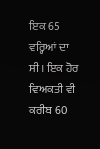ਇਕ 65 ਵਰ੍ਹਿਆਂ ਦਾ ਸੀ। ਇਕ ਹੋਰ ਵਿਅਕਤੀ ਵੀ ਕਰੀਬ 60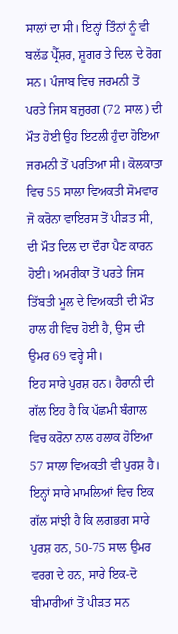ਸਾਲਾਂ ਦਾ ਸੀ। ਇਨ੍ਹਾਂ ਤਿੰਨਾਂ ਨੂੰ ਵੀ ਬਲੱਡ ਪ੍ਰੈੱਸ਼ਰ, ਸ਼ੂਗਰ ਤੇ ਦਿਲ ਦੇ ਰੋਗ ਸਨ। ਪੰਜਾਬ ਵਿਚ ਜਰਮਨੀ ਤੋਂ ਪਰਤੇ ਜਿਸ ਬਜ਼ੁਰਗ (72 ਸਾਲ) ਦੀ ਮੌਤ ਹੋਈ ਉਹ ਇਟਲੀ ਹੁੰਦਾ ਹੋਇਆ ਜਰਮਨੀ ਤੋਂ ਪਰਤਿਆ ਸੀ। ਕੋਲਕਾਤਾ ਵਿਚ 55 ਸਾਲਾ ਵਿਅਕਤੀ ਸੋਮਵਾਰ ਜੋ ਕਰੋਨਾ ਵਾਇਰਸ ਤੋਂ ਪੀੜਤ ਸੀ, ਦੀ ਮੌਤ ਦਿਲ ਦਾ ਦੌਰਾ ਪੈਣ ਕਾਰਨ ਹੋਈ। ਅਮਰੀਕਾ ਤੋਂ ਪਰਤੇ ਜਿਸ ਤਿੱਬਤੀ ਮੂਲ ਦੇ ਵਿਅਕਤੀ ਦੀ ਮੌਤ ਹਾਲ ਹੀ ਵਿਚ ਹੋਈ ਹੈ, ਉਸ ਦੀ ਉਮਰ 69 ਵਰ੍ਹੇ ਸੀ।
ਇਹ ਸਾਰੇ ਪੁਰਸ਼ ਹਨ। ਹੈਰਾਨੀ ਦੀ ਗੱਲ ਇਹ ਹੈ ਕਿ ਪੱਛਮੀ ਬੰਗਾਲ ਵਿਚ ਕਰੋਨਾ ਨਾਲ ਹਲਾਕ ਹੋਇਆ 57 ਸਾਲਾ ਵਿਅਕਤੀ ਵੀ ਪੁਰਸ਼ ਹੈ। ਇਨ੍ਹਾਂ ਸਾਰੇ ਮਾਮਲਿਆਂ ਵਿਚ ਇਕ ਗੱਲ ਸਾਂਝੀ ਹੈ ਕਿ ਲਗਭਗ ਸਾਰੇ ਪੁਰਸ਼ ਹਨ, 50-75 ਸਾਲ ਉਮਰ ਵਰਗ ਦੇ ਹਨ, ਸਾਰੇ ਇਕ-ਦੋ ਬੀਮਾਰੀਆਂ ਤੋਂ ਪੀੜਤ ਸਨ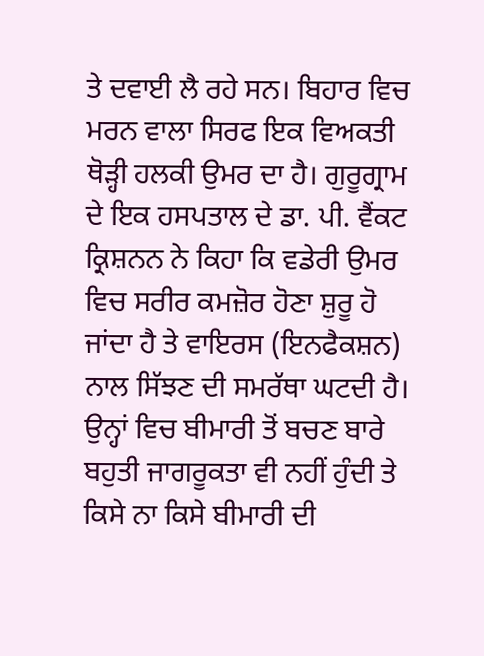ਤੇ ਦਵਾਈ ਲੈ ਰਹੇ ਸਨ। ਬਿਹਾਰ ਵਿਚ ਮਰਨ ਵਾਲਾ ਸਿਰਫ ਇਕ ਵਿਅਕਤੀ ਥੋੜ੍ਹੀ ਹਲਕੀ ਉਮਰ ਦਾ ਹੈ। ਗੁਰੂਗ੍ਰਾਮ ਦੇ ਇਕ ਹਸਪਤਾਲ ਦੇ ਡਾ. ਪੀ. ਵੈਂਕਟ ਕ੍ਰਿਸ਼ਨਨ ਨੇ ਕਿਹਾ ਕਿ ਵਡੇਰੀ ਉਮਰ ਵਿਚ ਸਰੀਰ ਕਮਜ਼ੋਰ ਹੋਣਾ ਸ਼ੁਰੂ ਹੋ ਜਾਂਦਾ ਹੈ ਤੇ ਵਾਇਰਸ (ਇਨਫੈਕਸ਼ਨ) ਨਾਲ ਸਿੱਝਣ ਦੀ ਸਮਰੱਥਾ ਘਟਦੀ ਹੈ। ਉਨ੍ਹਾਂ ਵਿਚ ਬੀਮਾਰੀ ਤੋਂ ਬਚਣ ਬਾਰੇ ਬਹੁਤੀ ਜਾਗਰੂਕਤਾ ਵੀ ਨਹੀਂ ਹੁੰਦੀ ਤੇ ਕਿਸੇ ਨਾ ਕਿਸੇ ਬੀਮਾਰੀ ਦੀ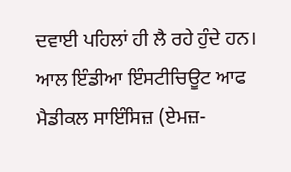ਦਵਾਈ ਪਹਿਲਾਂ ਹੀ ਲੈ ਰਹੇ ਹੁੰਦੇ ਹਨ।
ਆਲ ਇੰਡੀਆ ਇੰਸਟੀਚਿਊਟ ਆਫ ਮੈਡੀਕਲ ਸਾਇੰਸਿਜ਼ (ਏਮਜ਼-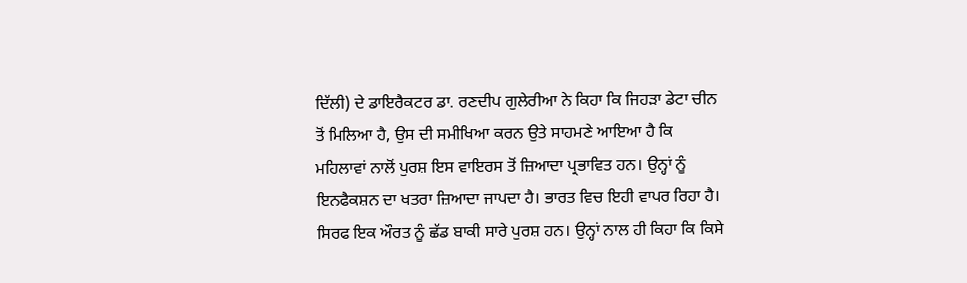ਦਿੱਲੀ) ਦੇ ਡਾਇਰੈਕਟਰ ਡਾ. ਰਣਦੀਪ ਗੁਲੇਰੀਆ ਨੇ ਕਿਹਾ ਕਿ ਜਿਹੜਾ ਡੇਟਾ ਚੀਨ ਤੋਂ ਮਿਲਿਆ ਹੈ, ਉਸ ਦੀ ਸਮੀਖਿਆ ਕਰਨ ਉਤੇ ਸਾਹਮਣੇ ਆਇਆ ਹੈ ਕਿ ਮਹਿਲਾਵਾਂ ਨਾਲੋਂ ਪੁਰਸ਼ ਇਸ ਵਾਇਰਸ ਤੋਂ ਜ਼ਿਆਦਾ ਪ੍ਰਭਾਵਿਤ ਹਨ। ਉਨ੍ਹਾਂ ਨੂੰ ਇਨਫੈਕਸ਼ਨ ਦਾ ਖਤਰਾ ਜ਼ਿਆਦਾ ਜਾਪਦਾ ਹੈ। ਭਾਰਤ ਵਿਚ ਇਹੀ ਵਾਪਰ ਰਿਹਾ ਹੈ। ਸਿਰਫ ਇਕ ਔਰਤ ਨੂੰ ਛੱਡ ਬਾਕੀ ਸਾਰੇ ਪੁਰਸ਼ ਹਨ। ਉਨ੍ਹਾਂ ਨਾਲ ਹੀ ਕਿਹਾ ਕਿ ਕਿਸੇ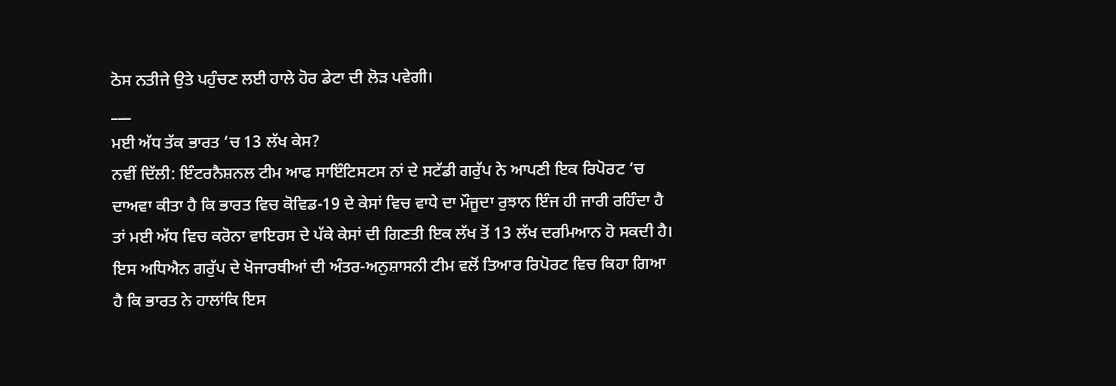ਠੋਸ ਨਤੀਜੇ ਉਤੇ ਪਹੁੰਚਣ ਲਈ ਹਾਲੇ ਹੋਰ ਡੇਟਾ ਦੀ ਲੋੜ ਪਵੇਗੀ।
___
ਮਈ ਅੱਧ ਤੱਕ ਭਾਰਤ ‘ਚ 13 ਲੱਖ ਕੇਸ?
ਨਵੀਂ ਦਿੱਲੀ: ਇੰਟਰਨੈਸ਼ਨਲ ਟੀਮ ਆਫ ਸਾਇੰਟਿਸਟਸ ਨਾਂ ਦੇ ਸਟੱਡੀ ਗਰੁੱਪ ਨੇ ਆਪਣੀ ਇਕ ਰਿਪੋਰਟ ‘ਚ ਦਾਅਵਾ ਕੀਤਾ ਹੈ ਕਿ ਭਾਰਤ ਵਿਚ ਕੋਵਿਡ-19 ਦੇ ਕੇਸਾਂ ਵਿਚ ਵਾਧੇ ਦਾ ਮੌਜੂਦਾ ਰੁਝਾਨ ਇੰਜ ਹੀ ਜਾਰੀ ਰਹਿੰਦਾ ਹੈ ਤਾਂ ਮਈ ਅੱਧ ਵਿਚ ਕਰੋਨਾ ਵਾਇਰਸ ਦੇ ਪੱਕੇ ਕੇਸਾਂ ਦੀ ਗਿਣਤੀ ਇਕ ਲੱਖ ਤੋਂ 13 ਲੱਖ ਦਰਮਿਆਨ ਹੋ ਸਕਦੀ ਹੈ। ਇਸ ਅਧਿਐਨ ਗਰੁੱਪ ਦੇ ਖੋਜਾਰਥੀਆਂ ਦੀ ਅੰਤਰ-ਅਨੁਸ਼ਾਸਨੀ ਟੀਮ ਵਲੋਂ ਤਿਆਰ ਰਿਪੋਰਟ ਵਿਚ ਕਿਹਾ ਗਿਆ ਹੈ ਕਿ ਭਾਰਤ ਨੇ ਹਾਲਾਂਕਿ ਇਸ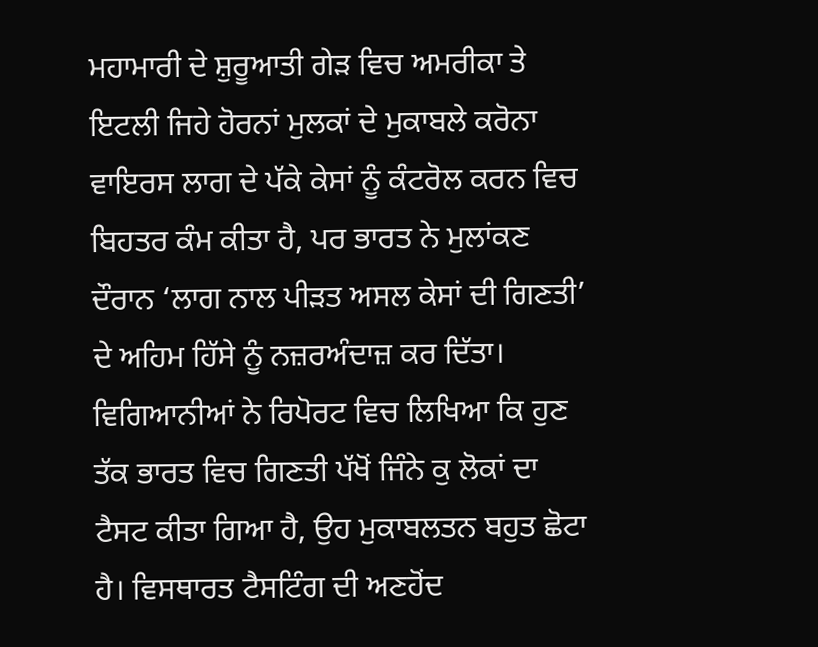ਮਹਾਮਾਰੀ ਦੇ ਸ਼ੁਰੂਆਤੀ ਗੇੜ ਵਿਚ ਅਮਰੀਕਾ ਤੇ ਇਟਲੀ ਜਿਹੇ ਹੋਰਨਾਂ ਮੁਲਕਾਂ ਦੇ ਮੁਕਾਬਲੇ ਕਰੋਨਾ ਵਾਇਰਸ ਲਾਗ ਦੇ ਪੱਕੇ ਕੇਸਾਂ ਨੂੰ ਕੰਟਰੋਲ ਕਰਨ ਵਿਚ ਬਿਹਤਰ ਕੰਮ ਕੀਤਾ ਹੈ, ਪਰ ਭਾਰਤ ਨੇ ਮੁਲਾਂਕਣ ਦੌਰਾਨ ‘ਲਾਗ ਨਾਲ ਪੀੜਤ ਅਸਲ ਕੇਸਾਂ ਦੀ ਗਿਣਤੀ’ ਦੇ ਅਹਿਮ ਹਿੱਸੇ ਨੂੰ ਨਜ਼ਰਅੰਦਾਜ਼ ਕਰ ਦਿੱਤਾ। ਵਿਗਿਆਨੀਆਂ ਨੇ ਰਿਪੋਰਟ ਵਿਚ ਲਿਖਿਆ ਕਿ ਹੁਣ ਤੱਕ ਭਾਰਤ ਵਿਚ ਗਿਣਤੀ ਪੱਖੋਂ ਜਿੰਨੇ ਕੁ ਲੋਕਾਂ ਦਾ ਟੈਸਟ ਕੀਤਾ ਗਿਆ ਹੈ, ਉਹ ਮੁਕਾਬਲਤਨ ਬਹੁਤ ਛੋਟਾ ਹੈ। ਵਿਸਥਾਰਤ ਟੈਸਟਿੰਗ ਦੀ ਅਣਹੋਂਦ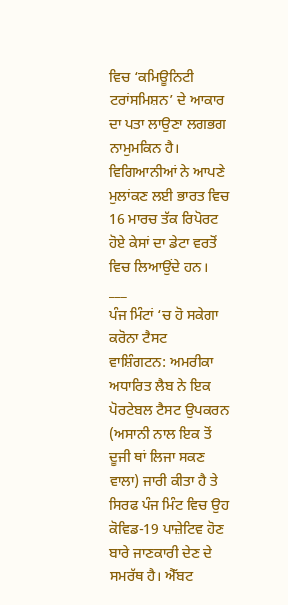ਵਿਚ ‘ਕਮਿਊਨਿਟੀ ਟਰਾਂਸਮਿਸ਼ਨ’ ਦੇ ਆਕਾਰ ਦਾ ਪਤਾ ਲਾਉਣਾ ਲਗਭਗ ਨਾਮੁਮਕਿਨ ਹੈ। ਵਿਗਿਆਨੀਆਂ ਨੇ ਆਪਣੇ ਮੁਲਾਂਕਣ ਲਈ ਭਾਰਤ ਵਿਚ 16 ਮਾਰਚ ਤੱਕ ਰਿਪੋਰਟ ਹੋਏ ਕੇਸਾਂ ਦਾ ਡੇਟਾ ਵਰਤੋਂ ਵਿਚ ਲਿਆਉਂਦੇ ਹਨ।
___
ਪੰਜ ਮਿੰਟਾਂ ‘ਚ ਹੋ ਸਕੇਗਾ ਕਰੋਨਾ ਟੈਸਟ
ਵਾਸ਼ਿੰਗਟਨ: ਅਮਰੀਕਾ ਅਧਾਰਿਤ ਲੈਬ ਨੇ ਇਕ ਪੋਰਟੇਬਲ ਟੈਸਟ ਉਪਕਰਨ (ਅਸਾਨੀ ਨਾਲ ਇਕ ਤੋਂ ਦੂਜੀ ਥਾਂ ਲਿਜਾ ਸਕਣ ਵਾਲਾ) ਜਾਰੀ ਕੀਤਾ ਹੈ ਤੇ ਸਿਰਫ ਪੰਜ ਮਿੰਟ ਵਿਚ ਉਹ ਕੋਵਿਡ-19 ਪਾਜ਼ੇਟਿਵ ਹੋਣ ਬਾਰੇ ਜਾਣਕਾਰੀ ਦੇਣ ਦੇ ਸਮਰੱਥ ਹੈ। ਐੱਬਟ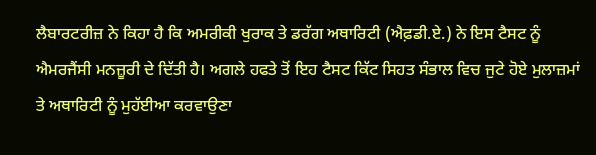ਲੈਬਾਰਟਰੀਜ਼ ਨੇ ਕਿਹਾ ਹੈ ਕਿ ਅਮਰੀਕੀ ਖੁਰਾਕ ਤੇ ਡਰੱਗ ਅਥਾਰਿਟੀ (ਐਫ਼ਡੀ.ਏ.) ਨੇ ਇਸ ਟੈਸਟ ਨੂੰ ਐਮਰਜੈਂਸੀ ਮਨਜ਼ੂਰੀ ਦੇ ਦਿੱਤੀ ਹੈ। ਅਗਲੇ ਹਫਤੇ ਤੋਂ ਇਹ ਟੈਸਟ ਕਿੱਟ ਸਿਹਤ ਸੰਭਾਲ ਵਿਚ ਜੁਟੇ ਹੋਏ ਮੁਲਾਜ਼ਮਾਂ ਤੇ ਅਥਾਰਿਟੀ ਨੂੰ ਮੁਹੱਈਆ ਕਰਵਾਉਣਾ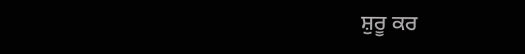ਸ਼ੁਰੂ ਕਰ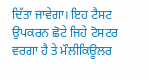ਦਿੱਤਾ ਜਾਵੇਗਾ। ਇਹ ਟੈਸਟ ਉਪਕਰਨ ਛੋਟੇ ਜਿਹੇ ਟੋਸਟਰ ਵਰਗਾ ਹੈ ਤੇ ਮੌਲੀਕਿਊਲਰ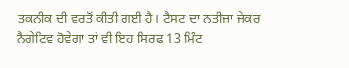ਤਕਨੀਕ ਦੀ ਵਰਤੋਂ ਕੀਤੀ ਗਈ ਹੈ। ਟੈਸਟ ਦਾ ਨਤੀਜਾ ਜੇਕਰ ਨੈਗੇਟਿਵ ਹੋਵੇਗਾ ਤਾਂ ਵੀ ਇਹ ਸਿਰਫ 13 ਮਿੰਟ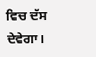ਵਿਚ ਦੱਸ ਦੇਵੇਗਾ।